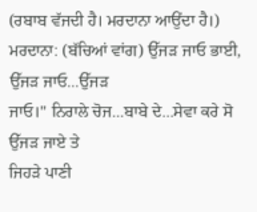(ਰਬਾਬ ਵੱਜਦੀ ਹੈ। ਮਰਦਾਨਾ ਆਉਂਦਾ ਹੈ।)
ਮਰਦਾਨਾ: (ਬੱਚਿਆਂ ਵਾਂਗ) ਉੱਜੜ ਜਾਓ ਭਾਈ, ਉੱਜੜ ਜਾਓ...ਉੱਜੜ
ਜਾਓ।" ਨਿਰਾਲੇ ਚੋਜ...ਬਾਬੇ ਦੇ...ਸੇਵਾ ਕਰੇ ਸੋ ਉੱਜੜ ਜਾਏ ਤੇ
ਜਿਹੜੇ ਪਾਣੀ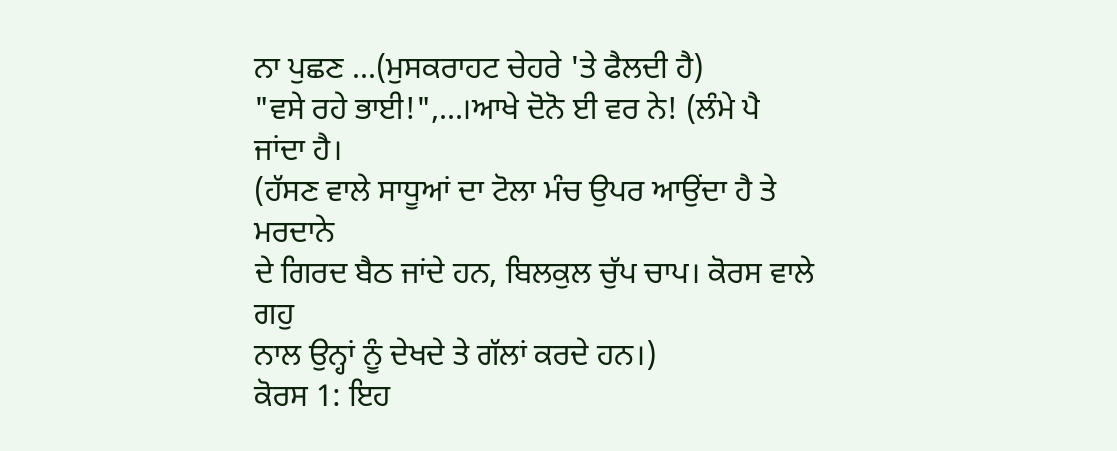ਨਾ ਪੁਛਣ ...(ਮੁਸਕਰਾਹਟ ਚੇਹਰੇ 'ਤੇ ਫੈਲਦੀ ਹੈ)
"ਵਸੇ ਰਹੇ ਭਾਈ!",...।ਆਖੇ ਦੋਨੋ ਈ ਵਰ ਨੇ! (ਲੰਮੇ ਪੈ ਜਾਂਦਾ ਹੈ।
(ਹੱਸਣ ਵਾਲੇ ਸਾਧੂਆਂ ਦਾ ਟੋਲਾ ਮੰਚ ਉਪਰ ਆਉਂਦਾ ਹੈ ਤੇ ਮਰਦਾਨੇ
ਦੇ ਗਿਰਦ ਬੈਠ ਜਾਂਦੇ ਹਨ, ਬਿਲਕੁਲ ਚੁੱਪ ਚਾਪ। ਕੋਰਸ ਵਾਲੇ ਗਹੁ
ਨਾਲ ਉਨ੍ਹਾਂ ਨੂੰ ਦੇਖਦੇ ਤੇ ਗੱਲਾਂ ਕਰਦੇ ਹਨ।)
ਕੋਰਸ 1: ਇਹ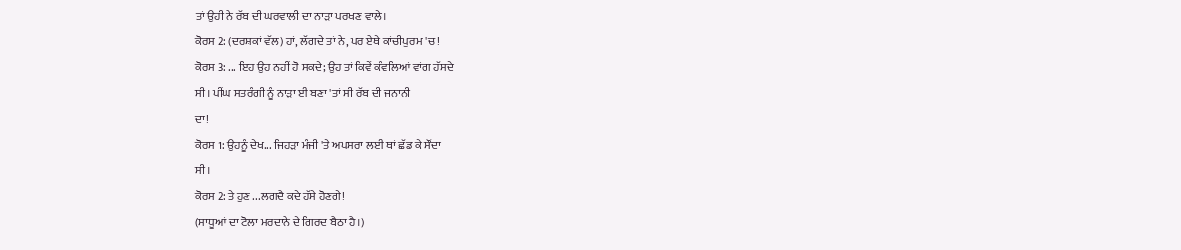ਤਾਂ ਉਹੀ ਨੇ ਰੱਬ ਦੀ ਘਰਵਾਲੀ ਦਾ ਨਾੜਾ ਪਰਖਣ ਵਾਲੇ।
ਕੋਰਸ 2: (ਦਰਸ਼ਕਾਂ ਵੱਲ) ਹਾਂ, ਲੱਗਦੇ ਤਾਂ ਨੇ, ਪਰ ਏਥੇ ਕਾਂਚੀਪੁਰਮ 'ਚ!
ਕੋਰਸ 3: ... ਇਹ ਉਹ ਨਹੀਂ ਹੋ ਸਕਦੇ; ਉਹ ਤਾਂ ਕਿਵੇਂ ਕੰਵਲਿਆਂ ਵਾਂਗ ਹੱਸਦੇ
ਸੀ। ਪੀਂਘ ਸਤਰੰਗੀ ਨੂੰ ਨਾੜਾ ਈ ਬਣਾ 'ਤਾਂ ਸੀ ਰੱਬ ਦੀ ਜਨਾਨੀ
ਦਾ!
ਕੋਰਸ 1: ਉਹਨੂੰ ਦੇਖ... ਜਿਹੜਾ ਮੰਜੀ 'ਤੇ ਅਪਸਰਾ ਲਈ ਥਾਂ ਛੱਡ ਕੇ ਸੌਂਦਾ
ਸੀ।
ਕੋਰਸ 2: ਤੇ ਹੁਣ ...ਲਗਦੈ ਕਦੇ ਹੱਸੇ ਹੋਣਗੇ!
(ਸਾਧੂਆਂ ਦਾ ਟੋਲਾ ਮਰਦਾਨੇ ਦੇ ਗਿਰਦ ਬੈਠਾ ਹੈ।)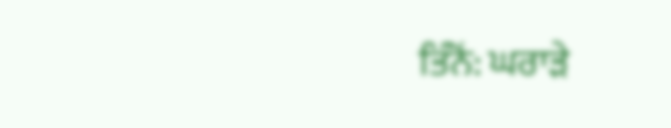ਤਿੰਨੋਂ: ਘਰਾੜੇ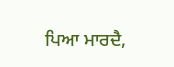ਪਿਆ ਮਾਰਦੈ,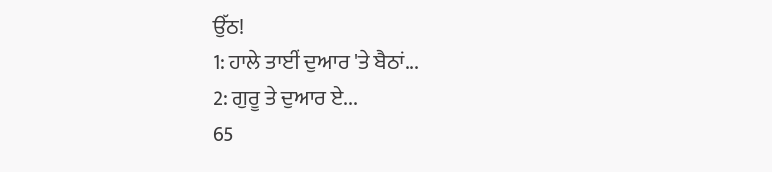ਉੱਠ!
1: ਹਾਲੇ ਤਾਈਂ ਦੁਆਰ 'ਤੇ ਬੈਠਾਂ...
2: ਗੁਰੂ ਤੇ ਦੁਆਰ ਏ...
65